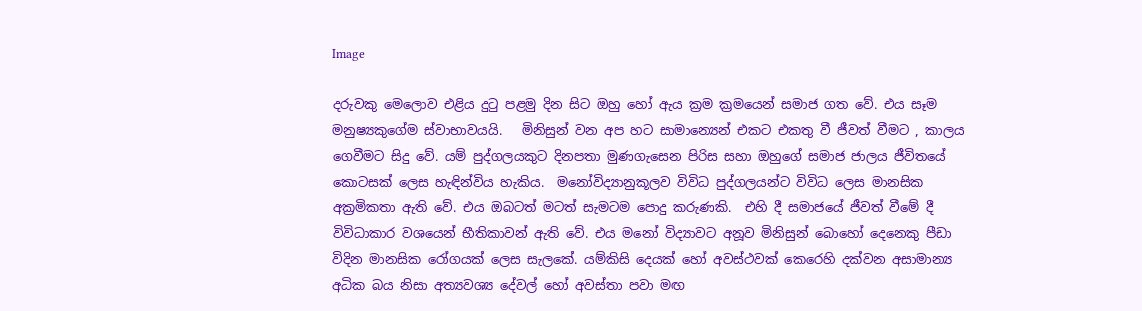Image

දරුවකු මෙලොව එළිය දුටු පළමු දින සිට ඔහු හෝ ඇය ක්‍රම ක්‍රමයෙන් සමාජ ගත වේ. එය සෑම මනුෂ්‍යකුගේම ස්වාභාවයයි.   මිනිසුන් වන අප හට සාමාන්‍යෙන් එකට එකතු වී ජීවත් වීමට , කාලය ගෙවීමට සිදු වේ. යම් පුද්ගලයකුට දිනපතා මුණගැසෙන පිරිස සහා ඔහුගේ සමාජ ජාලය ජීවිතයේ කොටසක් ලෙස හැඳින්විය හැකිය.  මනෝවිද්‍යානුකූලව විවිධ පුද්ගලයන්ට විවිධ ලෙස මානසික අක්‍රමිකතා ඇති වේ. එය ඔබටත් මටත් සැමටම පොදු කරුණකි.  එහි දී සමාජයේ ජීවත් වීමේ දී විවිධාකාර වශයෙන් භීතිකාවන් ඇති වේ. එය මනෝ විද්‍යාවට අනූව මිනිසුන් බොහෝ දෙනෙකු පීඩා විදින මානසික රෝගයක් ලෙස සැලකේ. යම්කිසි දෙයක් හෝ අවස්ථවක් කෙරෙහි දක්වන අසාමාන්‍ය අධික බය නිසා අත්‍යවශ්‍ය දේවල් හෝ අවස්තා පවා මඟ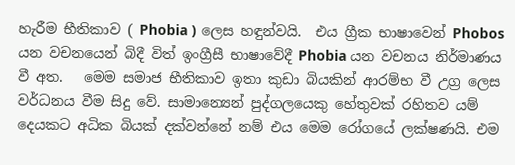හැරීම භීතිකාව ( Phobia ) ලෙස හඳුන්වයි.  එය ග්‍රීක භාෂාවෙන් Phobos යන වචනයෙන් බිදී විත් ඉංග්‍රීසී භාෂාවේදී Phobia යන වචනය නිර්මාණය වී අත.   මෙම සමාජ භීතිකාව ඉතා කුඩා බියකින් ආරම්භ වී උග්‍ර ලෙස වර්ධනය වීම සිදු වේ. සාමාන්‍යෙන් පුද්ගලයෙකු හේතුවක් රහිතව යම් දෙයකට අධික බියක් දක්වන්නේ නම් එය මෙම රෝගයේ ලක්ෂණයි. එම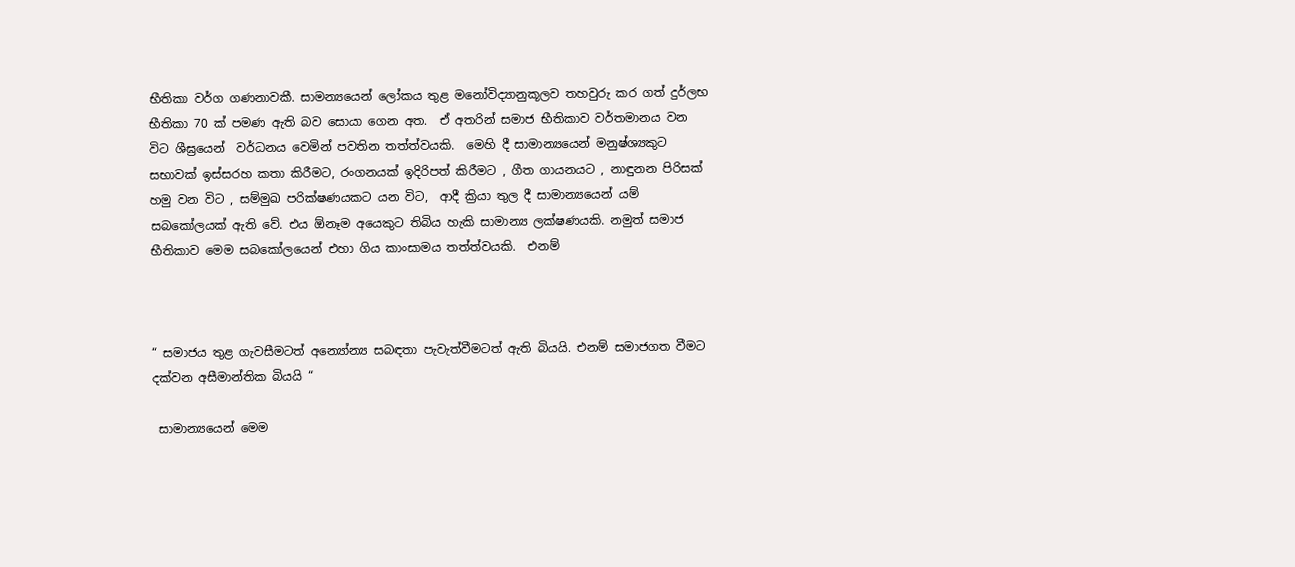භීතිකා වර්ග ගණනාවකී. සාමන්‍යයෙන් ලෝකය තුළ මනෝවිද්‍යානුකූලව තහවුරු කර ගත් දුර්ලභ භීතිකා 70 ක් පමණ ඇති බව සොයා ගෙන අත.  ඒ අතරින් සමාජ භීතිකාව වර්තමානය වන විට ශීඝ්‍රයෙන්  වර්ධනය වෙමින් පවතින තත්ත්වයකි.  මෙහි දී සාමාන්‍යයෙන් මනුෂ්ශ්‍යකුට සභාවක් ඉස්සරහ කතා කිරීමට, රංගනයක් ඉදිරිපත් කිරීමට , ගීත ගායනයට , නාඳුනන පිරිසක් හමු වන විට , සම්මුඛ පරික්ෂණයකට යන විට,  ආදී ක්‍රියා තුල දී සාමාන්‍යයෙන් යම් සබකෝලයක් ඇති වේ. එය ඕනෑම අයෙකුට තිබිය හැකි සාමාන්‍ය ලක්ෂණයකි. නමුත් සමාජ භීතිකාව මෙම සබකෝලයෙන් එහා ගිය කාංසාමය තත්ත්වයකි.  එනම්



“ සමාජය තුළ ගැවසීමටත් අන්‍යෝන්‍ය සබඳතා පැවැත්වීමටත් ඇති බියයි. එනම් සමාජගත වීමට දක්වන අසීමාන්තික බියයි “

 සාමාන්‍යයෙන් මෙම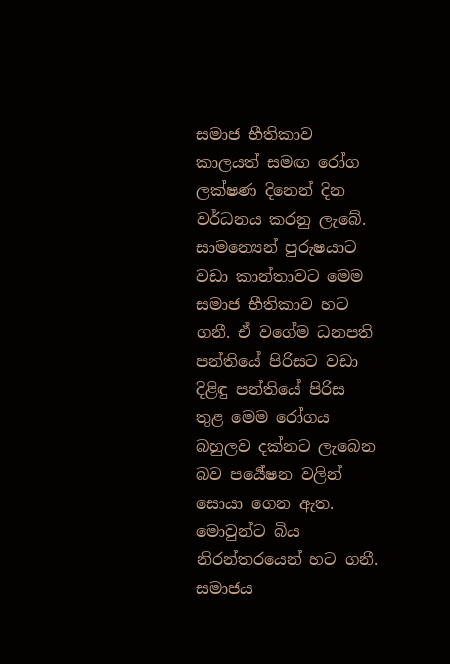සමාජ භීතිකාව කාලයත් සමඟ රෝග ලක්ෂණ දිනෙන් දින වර්ධනය කරනු ලැබේ. සාමන්‍යෙන් පුරුෂයාට වඩා කාන්තාවට මෙම සමාජ භීතිකාව හට ගනී. ඒ වගේම ධනපති පන්තියේ පිරිසට වඩා දිළිඳු පන්තියේ පිරිස තුළ මෙම රෝගය බහුලව දක්නට ලැබෙන බව පර්‍යේෂන වලින් සොයා ගෙන ඇත. මොවුන්ට බිය නිරන්තරයෙන් හට ගනී. සමාජය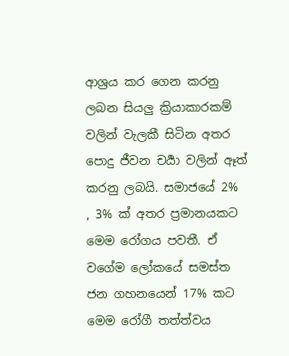ආශ්‍රය කර ගෙන කරනු ලබන සියලු ක්‍රියාකාරකම් වලින් වැලකී සිටින අතර පොදු ජීවන චර්‍යා වලින් ඈත් කරනු ලබයි. සමාජයේ 2%  , 3% ක් අතර ප්‍රමානයකට මෙම රෝගය පවතී. ඒ වගේම ලෝකයේ සමස්ත ජන ගහනයෙන් 17% කට මෙම රෝගී තත්ත්වය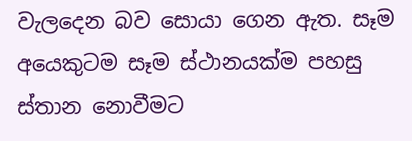වැලදෙන බව සොයා ගෙන ඇත. සෑම අයෙකුටම සෑම ස්ථානයක්ම පහසු ස්තාන නොවීමට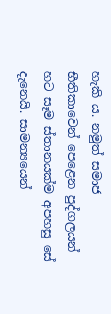හැකි ය. නමුත් සමාජ භීතිකාවෙන් පෙළෙන පුද්ගලයන්  හට සෑම ස්තානයක්ම අපහසු සේ දැනෙයි. සාමන්‍යයෙන්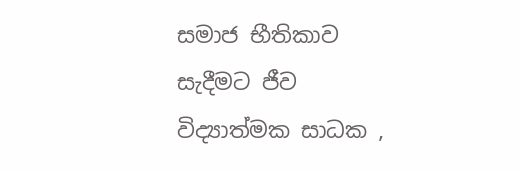සමාජ භීතිකාව සැදීමට ජීව විද්‍යාත්මක සාධක ,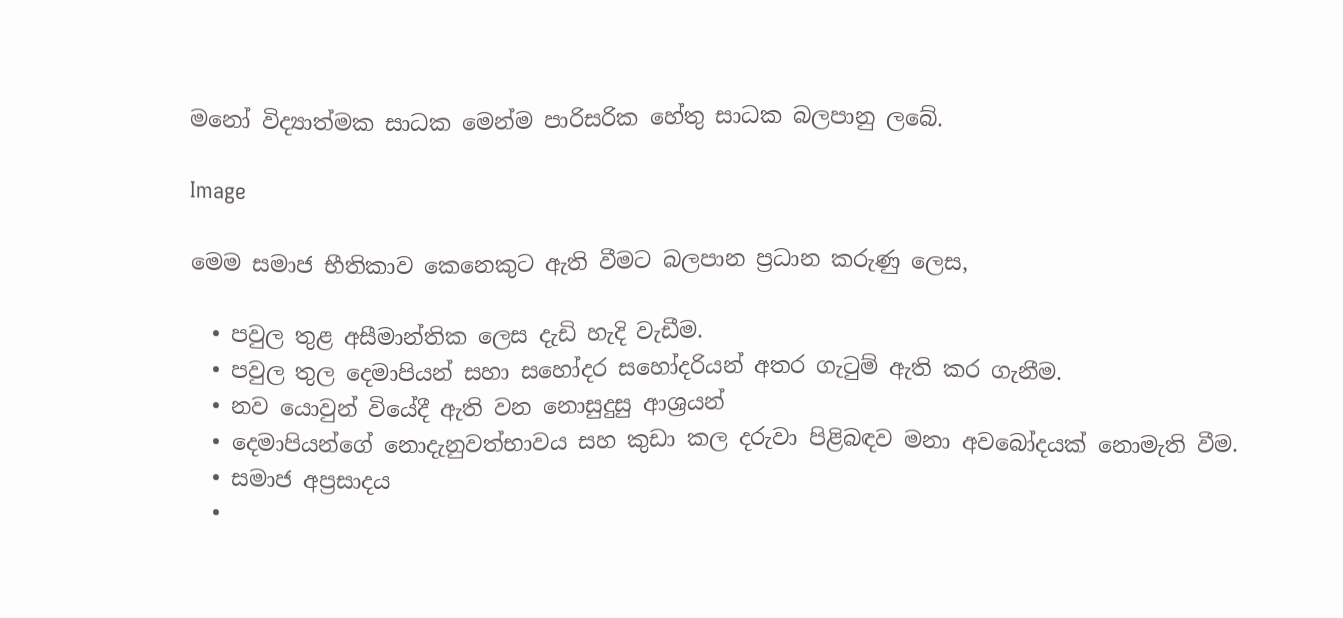මනෝ විද්‍යාත්මක සාධක මෙන්ම පාරිසරික හේතු සාධක බලපානු ලබේ.

Image

මෙම සමාජ භීතිකාව කෙනෙකුට ඇති වීමට බලපාන ප්‍රධාන කරුණු ලෙස,

  • පවුල තුළ අසීමාන්තික ලෙස දැඩි හැදි වැඩීම.
  • පවුල තුල දෙමාපියන් සහා සහෝදර සහෝදරියන් අතර ගැටුම් ඇති කර ගැනීම.
  • නව යොවුන් වියේදී ඇති වන නොසුදුසු ආශ්‍රයන්
  • දෙමාපියන්ගේ නොදැනුවත්භාවය සහ කුඩා කල දරුවා පිළිබඳව මනා අවබෝදයක් නොමැති වීම.
  • සමාජ අප්‍රසාදය
  •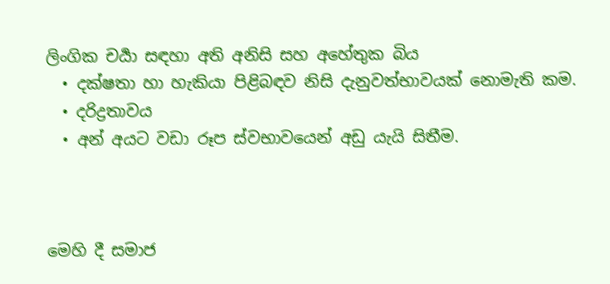ලිංගික චර්‍යා සඳහා අති අනිසි සහ අහේතුක බිය
  • දක්ෂතා හා හැකියා පිළිබඳව නිසි දැනුවත්භාවයක් නොමැති කම.
  • දරිද්‍රතාවය
  • අන් අයට වඩා රූප ස්වභාවයෙන් අඩු යැයි සිතීම.



මෙහි දී සමාජ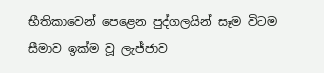භීතිකාවෙන් පෙළෙන පුද්ගලයින් සෑම විටම සීමාව ඉක්ම වූ ලැජ්ජාව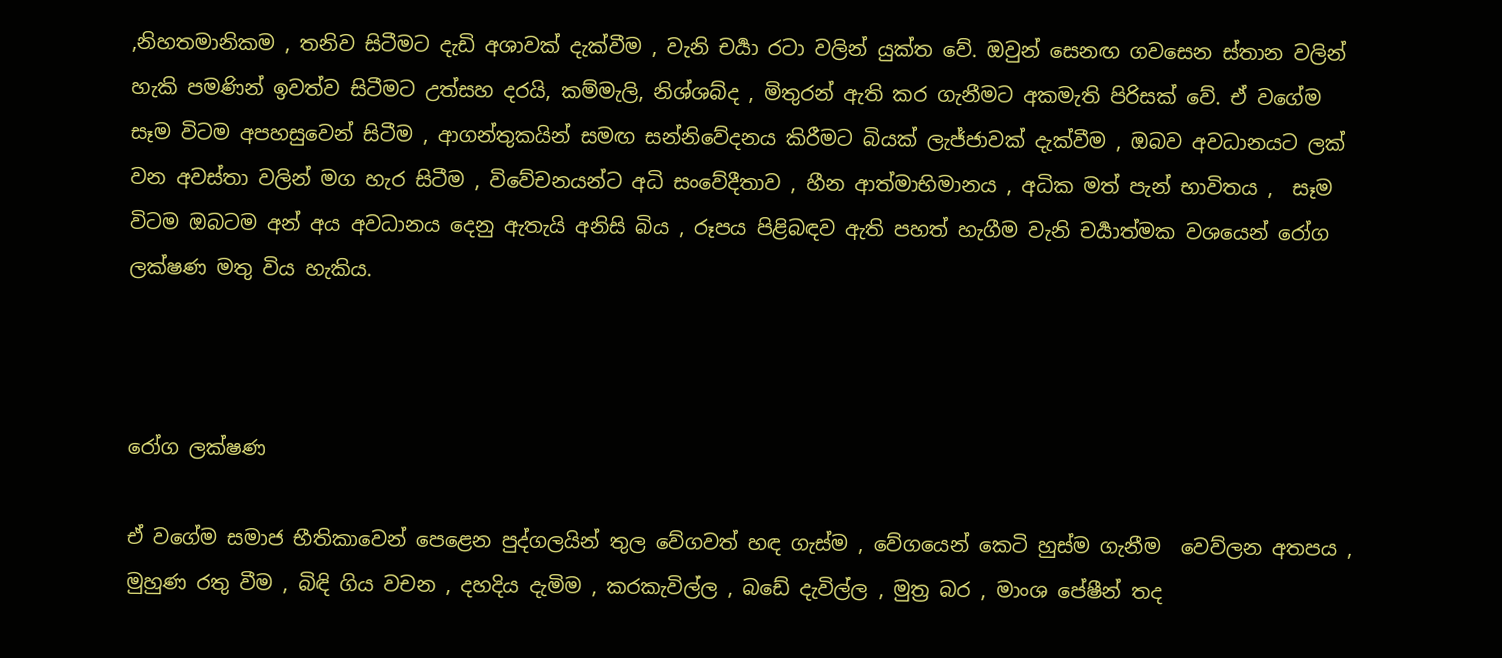,නිහතමානිකම , තනිව සිටීමට දැඩි අශාවක් දැක්වීම , වැනි චර්‍යා රටා වලින් යුක්ත වේ. ඔවුන් සෙනඟ ගවසෙන ස්තාන වලින් හැකි පමණින් ඉවත්ව සිටීමට උත්සහ දරයි, කම්මැලි, නිශ්ශබ්ද , මිතුරන් ඇති කර ගැනීමට අකමැති පිරිසක් වේ. ඒ වගේම සෑම විටම අපහසුවෙන් සිටීම , ආගන්තුකයින් සමඟ සන්නිවේදනය කිරීමට බියක් ලැජ්ජාවක් දැක්වීම , ඔබව අවධානයට ලක් වන අවස්තා වලින් මග හැර සිටීම , විවේචනයන්ට අධි සංවේදීතාව , හීන ආත්මාභිමානය , අධික මත් පැන් භාවිතය ,  සෑම විටම ඔබටම අන් අය අවධානය දෙනු ඇතැයි අනිසි බිය , රූපය පිළිබඳව ඇති පහත් හැගීම වැනි චර්‍යාත්මක වශයෙන් රෝග ලක්ෂණ මතු විය හැකිය.



රෝග ලක්ෂණ

ඒ වගේම සමාජ භීතිකාවෙන් පෙළෙන පුද්ගලයින් තුල වේගවත් හඳ ගැස්ම , වේගයෙන් කෙටි හුස්ම ගැනීම  වෙව්ලන අතපය , මුහුණ රතු වීම , බිඳි ගිය වචන , දහදිය දැමිම , කරකැවිල්ල , බඩේ දැවිල්ල , මුත්‍ර බර , මාංශ පේෂීන් තද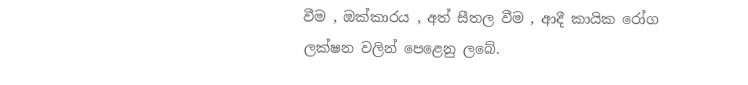වීම , ඔක්කාරය , අත් සීතල වීම , ආදී කායික රෝග ලක්ෂන වලින් පෙළෙනු ලබේ.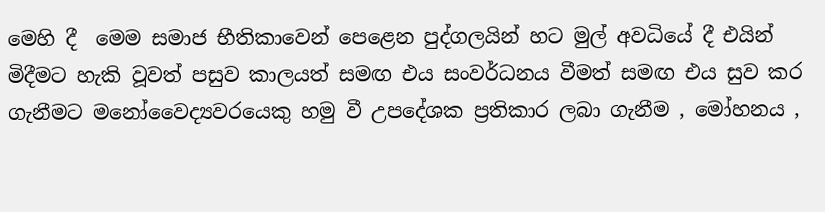මෙහි දී  මෙම සමාජ භීතිකාවෙන් පෙළෙන පුද්ගලයින් හට මුල් අවධියේ දී එයින් මිදීමට හැකි වූවත් පසුව කාලයත් සමඟ එය සංවර්ධනය වීමත් සමඟ එය සුව කර ගැනීමට මනෝවෛද්‍යවරයෙකු හමු වී උපදේශක ප්‍රතිකාර ලබා ගැනීම , මෝහනය ,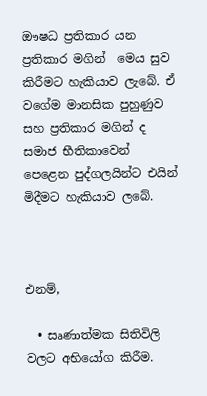ඖෂධ ප්‍රතිකාර යන ප්‍රතිකාර මගින්  මෙය සුව කිරීමට හැකියාව ලැබේ. ඒ වගේම මානසික පුහුණුව සහ ප්‍රතිකාර මගින් ද සමාජ භීතිකාවෙන් පෙළෙන පුද්ගලයින්ට එයින් මිදීමට හැකියාව ලබේ.



එනම්,

  • සෘණාත්මක සිතිවිලි වලට අභියෝග කිරීම.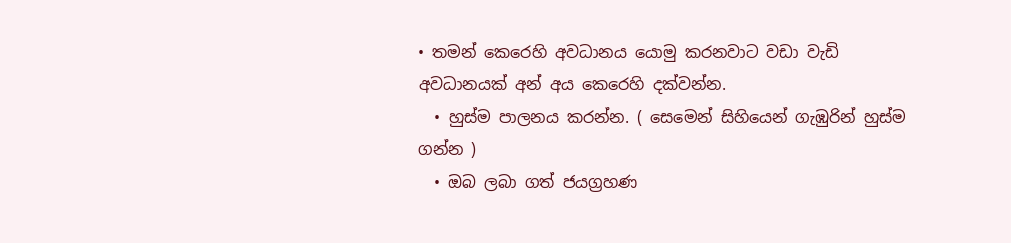• තමන් කෙරෙහි අවධානය යොමු කරනවාට වඩා වැඩි අවධානයක් අන් අය කෙරෙහි දක්වන්න.
  • හුස්ම පාලනය කරන්න. ( සෙමෙන් සිහියෙන් ගැඹුරින් හුස්ම ගන්න )
  • ඔබ ලබා ගත් ජයග්‍රහණ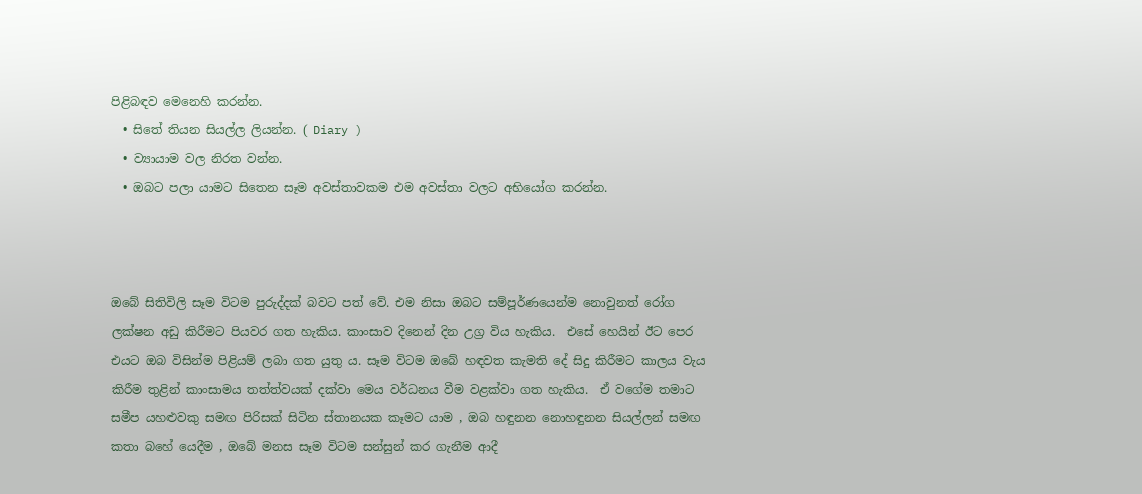පිළිබඳව මෙනෙහි කරන්න.
  • සිතේ තියන සියල්ල ලියන්න. ( Diary )
  • ව්‍යායාම වල නිරත වන්න.
  • ඔබට පලා යාමට සිතෙන සෑම අවස්තාවකම එම අවස්තා වලට අභියෝග කරන්න.



ඔබේ සිතිවිලි සෑම විටම පුරුද්දක් බවට පත් වේ. එම නිසා ඔබට සම්පූර්ණයෙන්ම නොවුනත් රෝග ලක්ෂන අඩු කිරීමට පියවර ගත හැකිය. කාංසාව දිනෙන් දින උග්‍ර විය හැකිය.  එසේ හෙයින් ඊට පෙර එයට ඔබ විසින්ම පිළියම් ලබා ගත යුතු ය. සෑම විටම ඔබේ හඳවත කැමති දේ සිදු කිරීමට කාලය වැය කිරීම තුළින් කාංසාමය තත්ත්වයක් දක්වා මෙය වර්ධනය වීම වළක්වා ගත හැකිය.  ඒ වගේම තමාට සමීප යහළුවකු සමඟ පිරිසක් සිටින ස්තානයක කෑමට යාම , ඔබ හඳුනන නොහඳුනන සියල්ලන් සමඟ කතා බහේ යෙදීම , ඔබේ මනස සෑම විටම සන්සුන් කර ගැනීම ආදී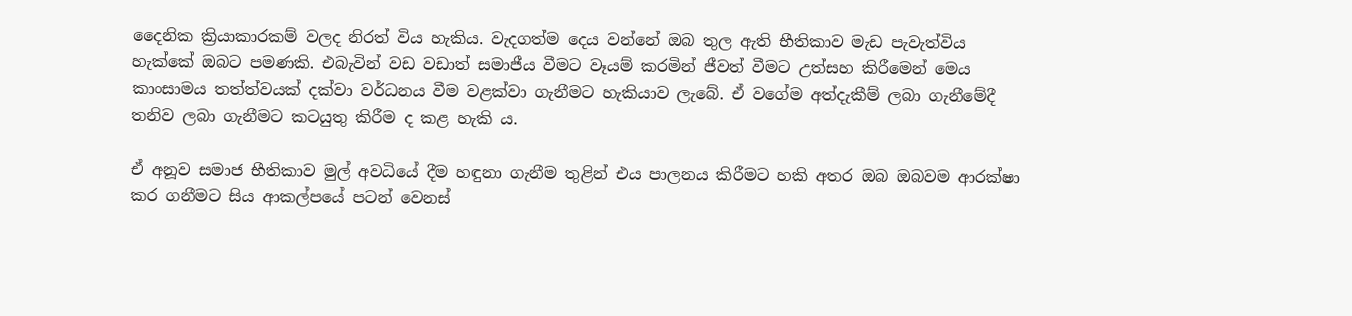දෛනික ක්‍රියාකාරකම් වලද නිරත් විය හැකිය. වැදගත්ම දෙය වන්නේ ඔබ තුල ඇති භීතිකාව මැඩ පැවැත්විය හැක්කේ ඔබට පමණකි. එබැවින් වඩ වඩාත් සමාජීය වීමට වෑයම් කරමින් ජීවත් වීමට උත්සහ කිරීමෙන් මෙය කාංසාමය තත්ත්වයක් දක්වා වර්ධනය වීම වළක්වා ගැනීමට හැකියාව ලැබේ. ඒ වගේම අත්දැකීම් ලබා ගැනීමේදී තනිව ලබා ගැනීමට කටයුතු කිරීම ද කළ හැකි ය.

ඒ අනූව සමාජ භීතිකාව මුල් අවධියේ දීම හඳුනා ගැනීම තුළින් එය පාලනය කිරීමට හකි අතර ඔබ ඔබවම ආරක්ෂා කර ගනීමට සිය ආකල්පයේ පටන් වෙනස්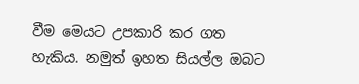වීම මෙයට උපකාරි කර ගත හැකිය. නමුත් ඉහත සියල්ල ඔබට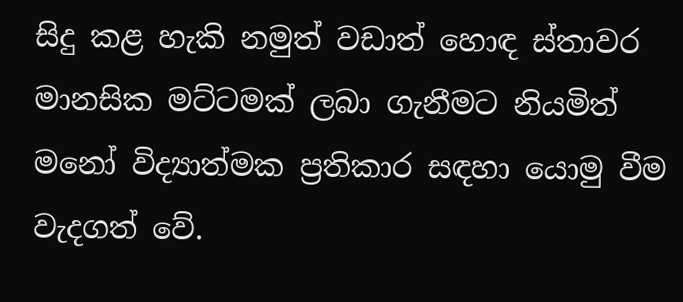සිදු කළ හැකි නමුත් වඩාත් හොඳ ස්තාවර මානසික මට්ටමක් ලබා ගැනීමට නියමිත් මනෝ විද්‍යාත්මක ප්‍රතිකාර සඳහා යොමු වීම වැදගත් වේ.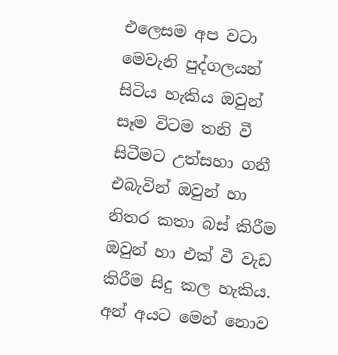එලෙසම අප වටා මෙවැනි පුද්ගලයන් සිටිය හැකිය ඔවුන් සෑම විටම තනි වී සිටීමට උත්සහා ගනී එබැවින් ඔවුන් හා නිතර කතා බස් කිරීම ඔවුන් හා එක් වී වැඩ කිරීම සිදු කල හැකිය. අන් අයට මෙන් නොව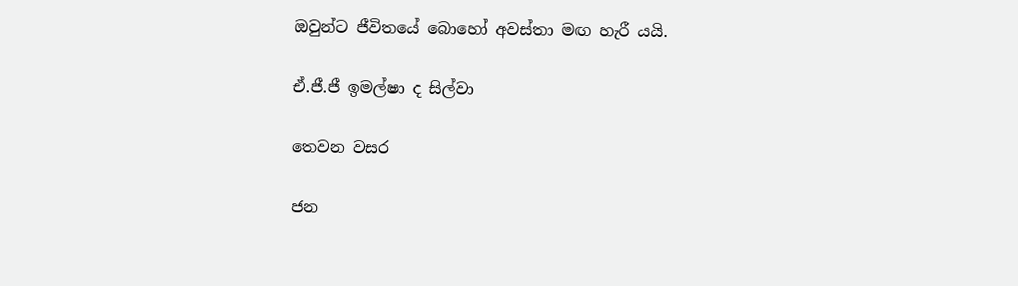ඔවුන්ට ජීවිතයේ බොහෝ අවස්තා මඟ හැරී යයි.

ඒ.ජී.ජී ඉමල්ෂා ද සිල්වා

තෙවන වසර

ජන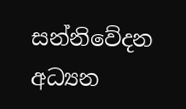සන්නිවේදන අධ්‍යන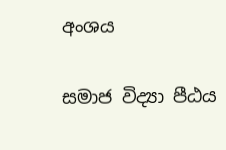අංශය

සමාජ විද්‍යා පීඨය